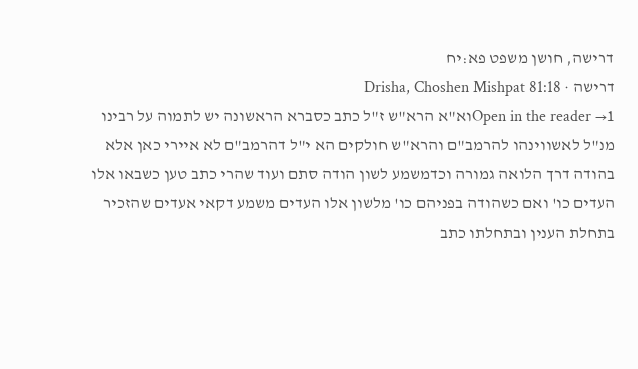דרישה, חושן משפט פא:יח
דרישה · Drisha, Choshen Mishpat 81:18
Open in the reader →1וא"א הרא"ש ז"ל כתב כסברא הראשונה יש לתמוה על רבינו מנ"ל לאשווינהו להרמב"ם והרא"ש חולקים הא י"ל דהרמב"ם לא איירי כאן אלא בהודה דרך הלואה גמורה וכדמשמע לשון הודה סתם ועוד שהרי כתב טען כשבאו אלו העדים כו' ואם כשהודה בפניהם כו' מלשון אלו העדים משמע דקאי אעדים שהזכיר בתחלת הענין ובתחלתו כתב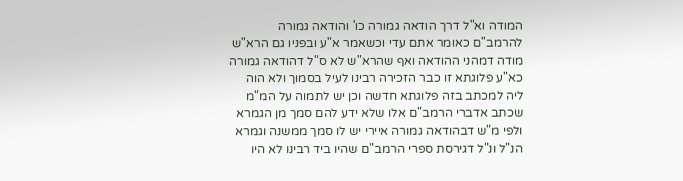המודה וא"ל דרך הודאה גמורה כו' והודאה גמורה להרמב"ם כאומר אתם עדי וכשאמר א"ע ובפניו גם הרא"ש מודה דמהני ההודאה ואף שהרא"ש לא ס"ל דהודאה גמורה כא"ע פלוגתא זו כבר הזכירה רבינו לעיל בסמוך ולא הוה ליה למכתב בזה פלוגתא חדשה וכן יש לתמוה על המ"מ שכתב אדברי הרמב"ם אלו שלא ידע להם סמך מן הגמרא ולפי מ"ש דבהודאה גמורה איירי יש לו סמך ממשנה וגמרא הנ"ל ונ"ל דגירסת ספרי הרמב"ם שהיו ביד רבינו לא היו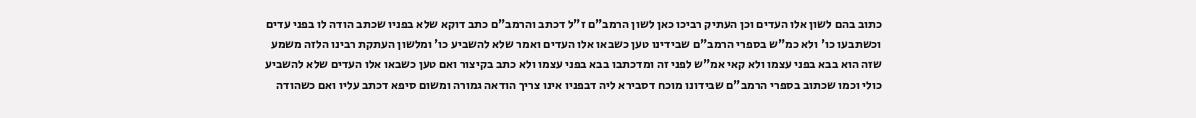כתוב בהם לשון אלו העדים וכן העתיק רביכו כאן לשון הרמב"ם ז"ל דכתב והרמב"ם כתב דוקא שלא בפניו שכתב הודה לו בפני עדים וכשתבעו כו' ולא כמ"ש בספרי הרמב"ם שבידינו טען כשבאו אלו העדים ואמר שלא להשביע כו' ומלשון העתקת רבינו הלזה משמע שזה הוא בבא בפני עצמו ולא קאי אמ"ש לפני זה ומדכתבו בבא בפני עצמו ולא כתב בקיצור ואם טען כשבאו אלו העדים שלא להשביע כולי וכמו שכתוב בספרי הרמב"ם שבידונו מוכח דסבירא ליה דבפניו אינו צריך הודאה גמורה ומשום סיפא דכתב עליו ואם כשהודה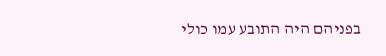בפניהם היה התובע עמו כולי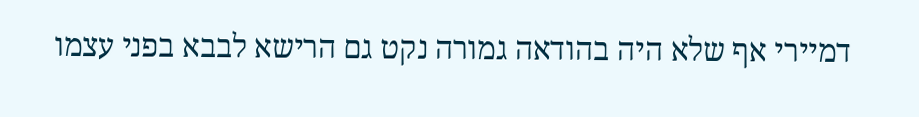דמיירי אף שלא היה בהודאה גמורה נקט גם הרישא לבבא בפני עצמו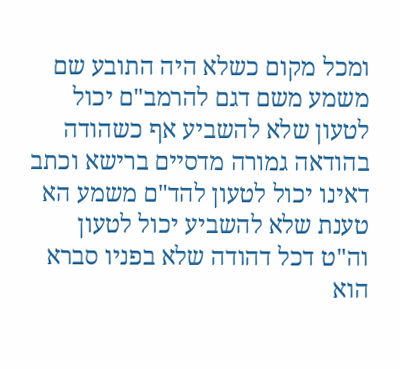ומכל מקום כשלא היה התובע שם משמע משם דגם להרמב"ם יכול לטעון שלא להשביע אף כשהודה בהודאה גמורה מדסיים ברישא וכתב דאינו יכול לטעון להד"ם משמע הא טענת שלא להשביע יכול לטעון וה"ט דכל דהודה שלא בפניו סברא הוא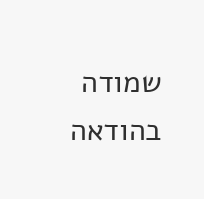שמודה בהודאה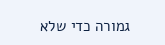גמורה כדי שלא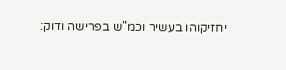יחזיקוהו בעשיר וכמ"ש בפרישה ודוק: